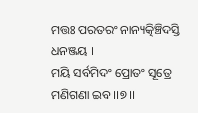ମତ୍ତଃ ପରତରଂ ନାନ୍ୟତ୍କିଞ୍ଚିଦସ୍ତି ଧନଞ୍ଜୟ ।
ମୟି ସର୍ବମିଦଂ ପ୍ରୋତଂ ସୂତ୍ରେ ମଣିଗଣା ଇବ ।।୭।।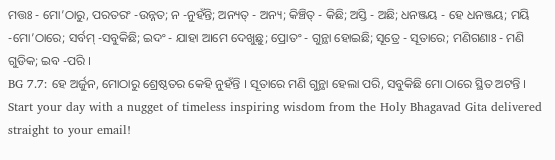ମତ୍ତଃ - ମୋ’ଠାରୁ, ପରତରଂ -ଉନ୍ନତ; ନ -ନୁହଁନ୍ତି; ଅନ୍ୟତ୍ - ଅନ୍ୟ; କିଞ୍ଚିତ୍ - କିଛି; ଅସ୍ତି - ଅଛି; ଧନଞ୍ଜୟ - ହେ ଧନଞ୍ଜୟ; ମୟି -ମୋ’ଠାରେ; ସର୍ବମ୍ -ସବୁକିଛି; ଇଦଂ - ଯାହା ଆମେ ଦେଖୁଛୁ; ପ୍ରୋତଂ - ଗୁନ୍ଥା ହୋଇଛି; ସୂତ୍ରେ - ସୂତାରେ; ମଣିଗଣାଃ - ମଣି ଗୁଡିକ; ଇବ -ପରି ।
BG 7.7: ହେ ଅର୍ଜୁନ, ମୋଠାରୁ ଶ୍ରେଷ୍ଠତର କେହି ନୁହଁନ୍ତି । ସୂତାରେ ମଣି ଗୁନ୍ଥା ହେଲା ପରି, ସବୁକିଛି ମୋ ଠାରେ ସ୍ଥିତ ଅଟନ୍ତି ।
Start your day with a nugget of timeless inspiring wisdom from the Holy Bhagavad Gita delivered straight to your email!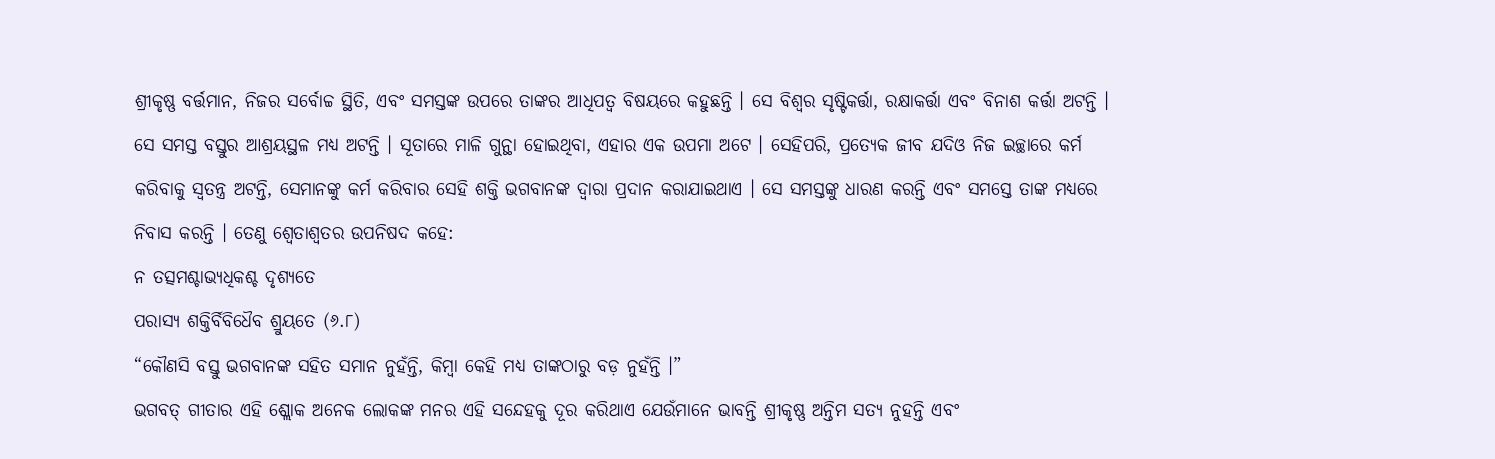ଶ୍ରୀକୃଷ୍ଣ ବର୍ତ୍ତମାନ, ନିଜର ସର୍ବୋଚ୍ଚ ସ୍ଥିତି, ଏବଂ ସମସ୍ତଙ୍କ ଉପରେ ତାଙ୍କର ଆଧିପତ୍ୱ ବିଷୟରେ କହୁଛନ୍ତି । ସେ ବିଶ୍ୱର ସୃଷ୍ଟିକର୍ତ୍ତା, ରକ୍ଷାକର୍ତ୍ତା ଏବଂ ବିନାଶ କର୍ତ୍ତା ଅଟନ୍ତି । ସେ ସମସ୍ତ ବସ୍ତୁର ଆଶ୍ରୟସ୍ଥଳ ମଧ୍ୟ ଅଟନ୍ତି । ସୂତାରେ ମାଳି ଗୁନ୍ଥା ହୋଇଥିବା, ଏହାର ଏକ ଉପମା ଅଟେ । ସେହିପରି, ପ୍ରତ୍ୟେକ ଜୀବ ଯଦିଓ ନିଜ ଇଚ୍ଛାରେ କର୍ମ କରିବାକୁ ସ୍ୱତନ୍ତ୍ର ଅଟନ୍ତି, ସେମାନଙ୍କୁ କର୍ମ କରିବାର ସେହି ଶକ୍ତି ଭଗବାନଙ୍କ ଦ୍ୱାରା ପ୍ରଦାନ କରାଯାଇଥାଏ । ସେ ସମସ୍ତଙ୍କୁ ଧାରଣ କରନ୍ତି ଏବଂ ସମସ୍ତେ ତାଙ୍କ ମଧ୍ୟରେ ନିବାସ କରନ୍ତି । ତେଣୁ ଶ୍ୱେତାଶ୍ୱତର ଉପନିଷଦ କହେ:
ନ ତତ୍ସମଶ୍ଚାଭ୍ୟଧିକଶ୍ଚ ଦୃଶ୍ୟତେ
ପରାସ୍ୟ ଶକ୍ତିର୍ବିବିଧୈବ ଶ୍ରୁୟତେ (୬.୮)
“କୌଣସି ବସ୍ତୁ ଭଗବାନଙ୍କ ସହିତ ସମାନ ନୁହଁନ୍ତି, କିମ୍ବା କେହି ମଧ୍ୟ ତାଙ୍କଠାରୁ ବଡ଼ ନୁହଁନ୍ତି ।”
ଭଗବତ୍ ଗୀତାର ଏହି ଶ୍ଲୋକ ଅନେକ ଲୋକଙ୍କ ମନର ଏହି ସନ୍ଦେହକୁ ଦୂର କରିଥାଏ ଯେଉଁମାନେ ଭାବନ୍ତି ଶ୍ରୀକୃଷ୍ଣ ଅନ୍ତିମ ସତ୍ୟ ନୁହନ୍ତି ଏବଂ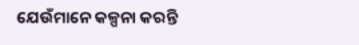ଯେଉଁମାନେ କଳ୍ପନା କରନ୍ତି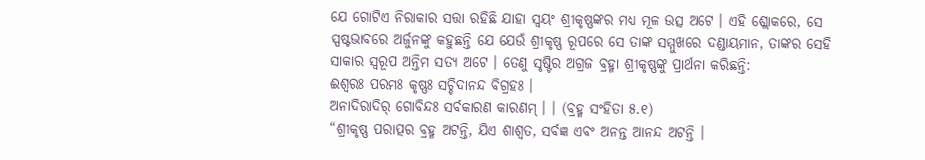ଯେ ଗୋଟିଏ ନିରାକାର ସତ୍ତା ରହିଛି ଯାହା ସ୍ୱୟଂ ଶ୍ରୀକୃଷ୍ଣଙ୍କର ମଧ୍ୟ ମୂଳ ଉତ୍ସ ଅଟେ । ଏହି ଶ୍ଲୋକରେ, ସେ ସ୍ପଷ୍ଟଭାବରେ ଅର୍ଜୁନଙ୍କୁ କହୁଛନ୍ତି ଯେ ଯେଉଁ ଶ୍ରୀକୃଷ୍ଣ ରୂପରେ ସେ ତାଙ୍କ ସମ୍ମୁଖରେ ଦଣ୍ଡାୟମାନ, ତାଙ୍କର ସେହି ସାକାର ସ୍ୱରୂପ ଅନ୍ତିମ ସତ୍ୟ ଅଟେ । ତେଣୁ ସୃଷ୍ଟିର ଅଗ୍ରଜ ବ୍ରହ୍ମା ଶ୍ରୀକୃଷ୍ଣଙ୍କୁ ପ୍ରାର୍ଥନା କରିଛନ୍ତି:
ଈଶ୍ୱରଃ ପରମଃ କୃଷ୍ଣଃ ସଚ୍ଚିଦାନନ୍ଦ ବିଗ୍ରହଃ ।
ଅନାଦିରାଦିର୍ ଗୋବିନ୍ଦଃ ସର୍ବକାରଣ କାରଣମ୍ । । (ବ୍ରହ୍ମ ସଂହିତା ୫.୧)
“ଶ୍ରୀକୃଷ୍ଣ ପରାତ୍ପର ବ୍ରହ୍ମ ଅଟନ୍ତି, ଯିଏ ଶାଶ୍ୱତ, ସର୍ବଜ୍ଞ ଏବଂ ଅନନ୍ତ ଆନନ୍ଦ ଅଟନ୍ତି ।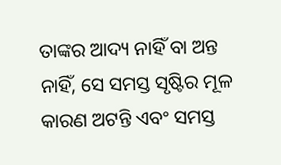ତାଙ୍କର ଆଦ୍ୟ ନାହିଁ ବା ଅନ୍ତ ନାହିଁ, ସେ ସମସ୍ତ ସୃଷ୍ଟିର ମୂଳ କାରଣ ଅଟନ୍ତି ଏବଂ ସମସ୍ତ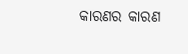କାରଣର କାରଣ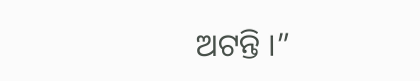ଅଟନ୍ତି ।”